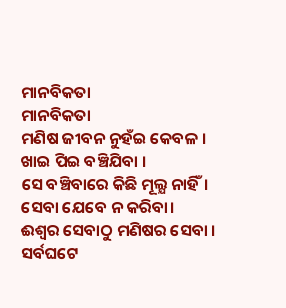ମାନବିକତା
ମାନବିକତା
ମଣିଷ ଜୀବନ ନୁହଁଇ କେବଳ ।
ଖାଇ ପିଇ ବଞ୍ଚିଯିବା ।
ସେ ବଞ୍ଚିବାରେ କିଛି ମୂଲ୍ଯ ନାହିଁ।
ସେବା ଯେବେ ନ କରିବା।
ଈଶ୍ବର ସେବାଠୁ ମଣିଷର ସେବା ।
ସର୍ବଘଟେ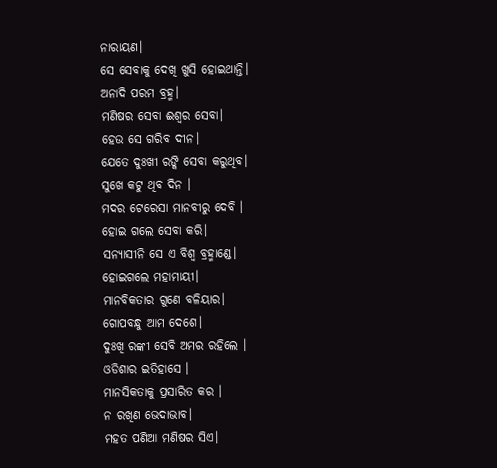ନାରାୟଣ।
ସେ ସେବାକୁ ଦେଖି ଖୁସି ହୋଇଥାନ୍ତି।
ଅନାଦି ପରମ ବ୍ରହ୍ମ।
ମଣିଷର ସେବା ଈଶ୍ବର ସେବା।
ହେଉ ସେ ଗରିବ ଦୀନ।
ଯେତେ ଦୁଃଖୀ ରଙ୍କି ସେବା କରୁଥିବ।
ସୁଖେ କଟୁ ଥିବ ଦିନ ।
ମଦର ଟେରେସା ମାନବୀରୁ ଦେବି ।
ହୋଇ ଗଲେ ସେବା କରି।
ସନ୍ଯାସୀନି ସେ ଏ ବିଶ୍ବ ବ୍ରହ୍ମାଣ୍ଡେ।
ହୋଇଗଲେ ମହାମାୟୀ।
ମାନବିକତାର ଗୁଣେ ବଳିୟାର।
ଗୋପବନ୍ଧୁ ଆମ ଦେଶେ।
ଦୁଃଖି ରଙ୍କୀ ସେବି ଅମର ରହିଲେ ।
ଓଡିଶାର ଇତିହାସେ ।
ମାନସିକତାକୁ ପ୍ରସାରିତ କର ।
ନ ରଖିଣ ଭେଦାଭାବ।
ମହତ ପଣିଆ ମଣିଷର ସିଏ।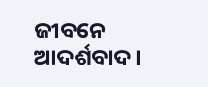ଜୀବନେ ଆଦର୍ଶବାଦ ।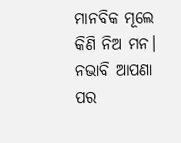ମାନବିକ ମୂଲେ କିଣି ନିଅ ମନ।
ନଭାବି ଆପଣା ପର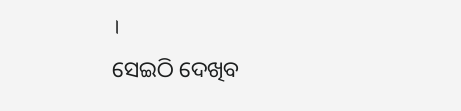।
ସେଇଠି ଦେଖିବ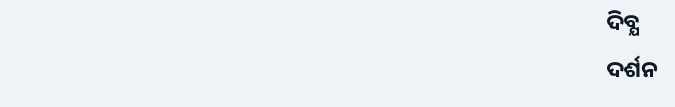ଦିବ୍ଯ
ଦର୍ଶନ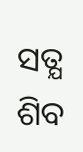ସତ୍ଯ ଶିବ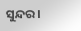ସୁନ୍ଦର।